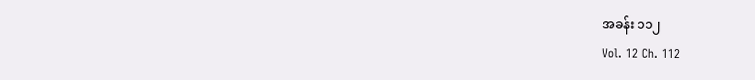အခန်း ၁၁၂
Vol. 12 Ch. 112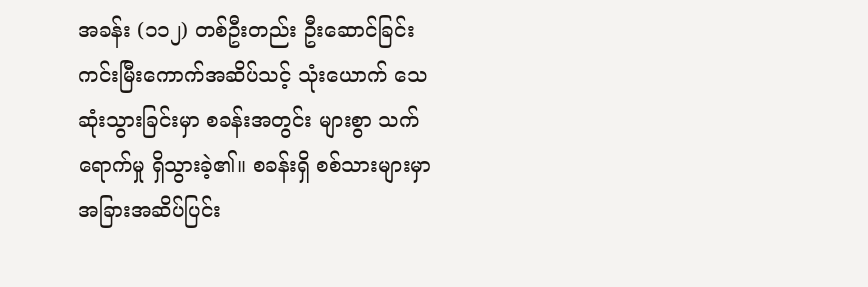အခန်း (၁၁၂) တစ်ဦးတည်း ဦးဆောင်ခြင်း
ကင်းမြီးကောက်အဆိပ်သင့် သုံးယောက် သေဆုံးသွားခြင်းမှာ စခန်းအတွင်း များစွာ သက်ရောက်မှု ရှိသွားခဲ့၏။ စခန်းရှိ စစ်သားများမှာ အခြားအဆိပ်ပြင်း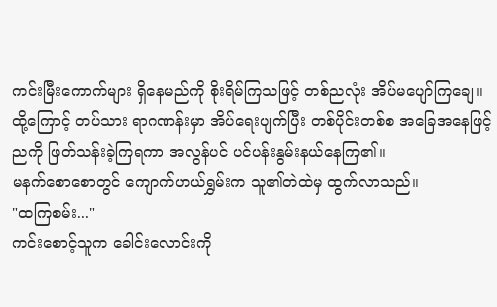ကင်းမြီးကောက်များ ရှိနေမည်ကို စိုးရိမ်ကြသဖြင့် တစ်ညလုံး အိပ်မပျော်ကြချေ။ ထို့ကြောင့် တပ်သား ရာဂဏန်းမှာ အိပ်ရေးပျက်ပြီး တစ်ပိုင်းတစ်စ အခြေအနေဖြင့် ညကို ဖြတ်သန်းခဲ့ကြရကာ အလွန်ပင် ပင်ပန်းနွမ်းနယ်နေကြ၏။
မနက်စောစောတွင် ကျောက်ဟယ်ရွှမ်းက သူ၏တဲထဲမှ ထွက်လာသည်။
"ထကြစမ်း..."
ကင်းစောင့်သူက ခေါင်းလောင်းကို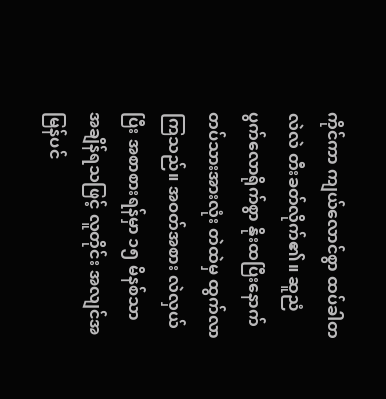ကိုင်ကာ ကျယ်လောင်စွာ ထပ်ခါတလဲလဲ တီးခတ်လိုက်၏။ ဆူညံပွက်လောရိုက်စွာ နိုးထပြီးနောက် တပ်သားအားလုံး တဲထဲမှ ထွက်လာကြသည်။ အဝတ်အစား လဲလှယ်ပြီး အစာစားရန်မှာ ၁၅ မိနစ်သာ အချိန်ရသဖြင့် လူတိုင်း အလျင်အမြန်ပင်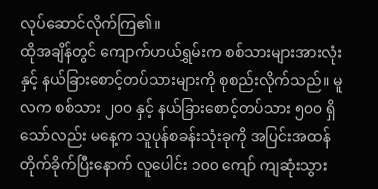လုပ်ဆောင်လိုက်ကြ၏။
ထိုအချိန်တွင် ကျောက်ဟယ်ရွှမ်းက စစ်သားများအားလုံးနှင့် နယ်ခြားစောင့်တပ်သားများကို စုစည်းလိုက်သည်။ မူလက စစ်သား ၂၀၀ နှင့် နယ်ခြားစောင့်တပ်သား ၅၀၀ ရှိသော်လည်း မနေ့က သူပုန်စခန်းသုံးခုကို အပြင်းအထန် တိုက်ခိုက်ပြီးနောက် လူပေါင်း ၁၀၀ ကျော် ကျဆုံးသွား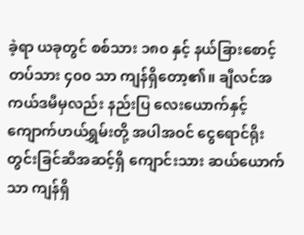ခဲ့ရာ ယခုတွင် စစ်သား ၁၈၀ နှင့် နယ်ခြားစောင့်တပ်သား ၄၀၀ သာ ကျန်ရှိတော့၏။ ချီလင်အကယ်ဒမီမှလည်း နည်းပြ လေးယောက်နှင့် ကျောက်ဟယ်ရွှမ်းတို့ အပါအဝင် ငွေရောင်ရိုးတွင်းခြင်ဆီအဆင့်ရှိ ကျောင်းသား ဆယ်ယောက်သာ ကျန်ရှိ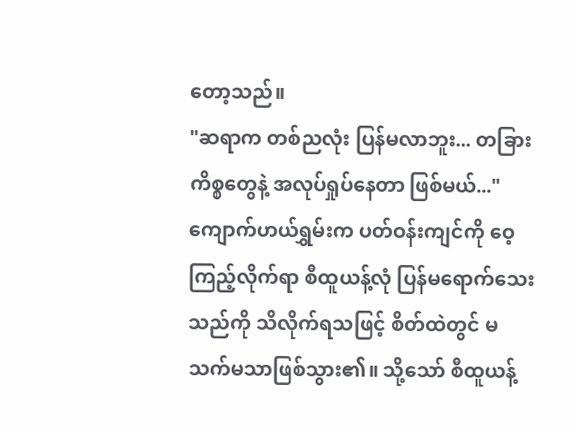တော့သည်။
"ဆရာက တစ်ညလုံး ပြန်မလာဘူး... တခြားကိစ္စတွေနဲ့ အလုပ်ရှုပ်နေတာ ဖြစ်မယ်..."
ကျောက်ဟယ်ရွှမ်းက ပတ်ဝန်းကျင်ကို ဝေ့ကြည့်လိုက်ရာ စီထူယန့်လုံ ပြန်မရောက်သေးသည်ကို သိလိုက်ရသဖြင့် စိတ်ထဲတွင် မသက်မသာဖြစ်သွား၏။ သို့သော် စီထူယန့်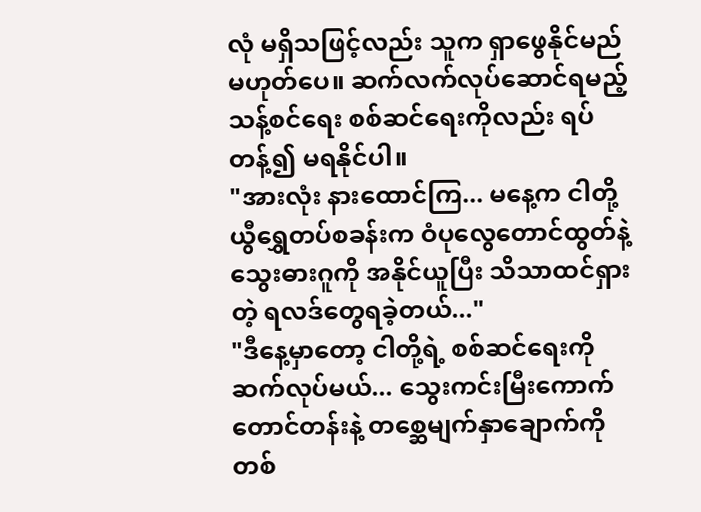လုံ မရှိသဖြင့်လည်း သူက ရှာဖွေနိုင်မည် မဟုတ်ပေ။ ဆက်လက်လုပ်ဆောင်ရမည့် သန့်စင်ရေး စစ်ဆင်ရေးကိုလည်း ရပ်တန့်၍ မရနိုင်ပါ။
"အားလုံး နားထောင်ကြ... မနေ့က ငါတို့ ယွီရွှေတပ်စခန်းက ဝံပုလွေတောင်ထွတ်နဲ့ သွေးဓားဂူကို အနိုင်ယူပြီး သိသာထင်ရှားတဲ့ ရလဒ်တွေရခဲ့တယ်..."
"ဒီနေ့မှာတော့ ငါတို့ရဲ့ စစ်ဆင်ရေးကို ဆက်လုပ်မယ်... သွေးကင်းမြီးကောက်တောင်တန်းနဲ့ တစ္ဆေမျက်နှာချောက်ကို တစ်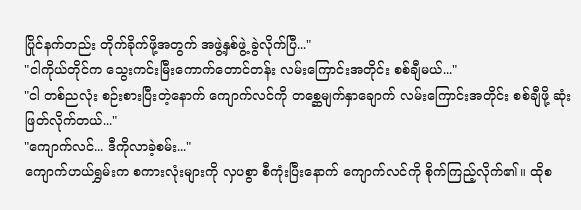ပြိုင်နက်တည်း တိုက်ခိုက်ဖို့အတွက် အဖွဲ့နှစ်ဖွဲ့ ခွဲလိုက်ပြီ..."
"ငါကိုယ်တိုင်က သွေးကင်းမြီးကောက်တောင်တန်း လမ်းကြောင်းအတိုင်း စစ်ချီမယ်..."
"ငါ တစ်ညလုံး စဉ်းစားပြီးတဲ့နောက် ကျောက်လင်ကို တစ္ဆေမျက်နှာချောက် လမ်းကြောင်းအတိုင်း စစ်ချီဖို့ ဆုံးဖြတ်လိုက်တယ်..."
"ကျောက်လင်... ဒီကိုလာခဲ့စမ်း..."
ကျောက်ဟယ်ရွှမ်းက စကားလုံးများကို လှပစွာ စီကုံးပြီးနောက် ကျောက်လင်ကို စိုက်ကြည့်လိုက်၏။ ထိုစ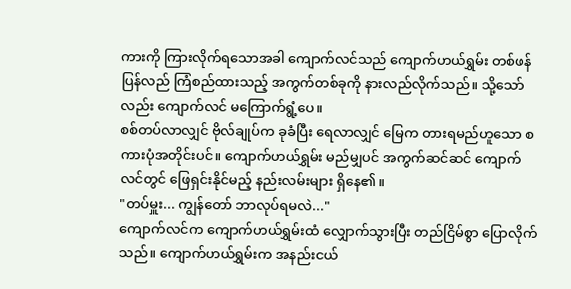ကားကို ကြားလိုက်ရသောအခါ ကျောက်လင်သည် ကျောက်ဟယ်ရွှမ်း တစ်ဖန် ပြန်လည် ကြံစည်ထားသည့် အကွက်တစ်ခုကို နားလည်လိုက်သည်။ သို့သော်လည်း ကျောက်လင် မကြောက်ရွံ့ပေ။
စစ်တပ်လာလျှင် ဗိုလ်ချုပ်က ခုခံပြီး ရေလာလျှင် မြေက တားရမည်ဟူသော စကားပုံအတိုင်းပင်။ ကျောက်ဟယ်ရွှမ်း မည်မျှပင် အကွက်ဆင်ဆင် ကျောက်လင်တွင် ဖြေရှင်းနိုင်မည့် နည်းလမ်းများ ရှိနေ၏။
"တပ်မှူး... ကျွန်တော် ဘာလုပ်ရမလဲ..."
ကျောက်လင်က ကျောက်ဟယ်ရွှမ်းထံ လျှောက်သွားပြီး တည်ငြိမ်စွာ ပြောလိုက်သည်။ ကျောက်ဟယ်ရွှမ်းက အနည်းငယ်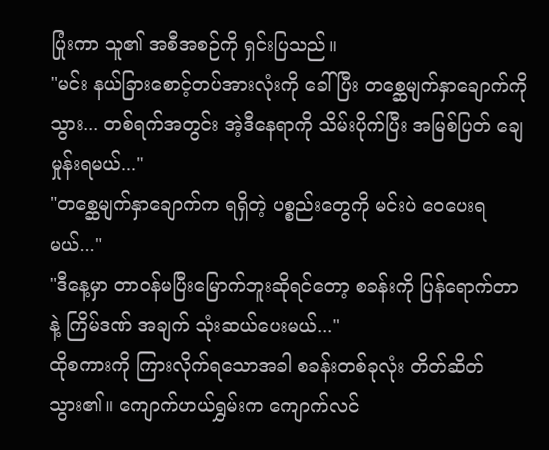ပြုံးကာ သူ၏ အစီအစဉ်ကို ရှင်းပြသည်။
"မင်း နယ်ခြားစောင့်တပ်အားလုံးကို ခေါ်ပြီး တစ္ဆေမျက်နှာချောက်ကို သွား... တစ်ရက်အတွင်း အဲ့ဒီနေရာကို သိမ်းပိုက်ပြီး အမြစ်ပြတ် ချေမှုန်းရမယ်..."
"တစ္ဆေမျက်နှာချောက်က ရရှိတဲ့ ပစ္စည်းတွေကို မင်းပဲ ဝေပေးရမယ်..."
"ဒီနေ့မှာ တာဝန်မပြီးမြောက်ဘူးဆိုရင်တော့ စခန်းကို ပြန်ရောက်တာနဲ့ ကြိမ်ဒဏ် အချက် သုံးဆယ်ပေးမယ်..."
ထိုစကားကို ကြားလိုက်ရသောအခါ စခန်းတစ်ခုလုံး တိတ်ဆိတ်သွား၏။ ကျောက်ဟယ်ရွှမ်းက ကျောက်လင်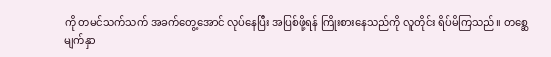ကို တမင်သက်သက် အခက်တွေ့အောင် လုပ်နေပြီး အပြစ်ဖို့ရန် ကြိုးစားနေသည်ကို လူတိုင်း ရိပ်မိကြသည်။ တစ္ဆေမျက်နှာ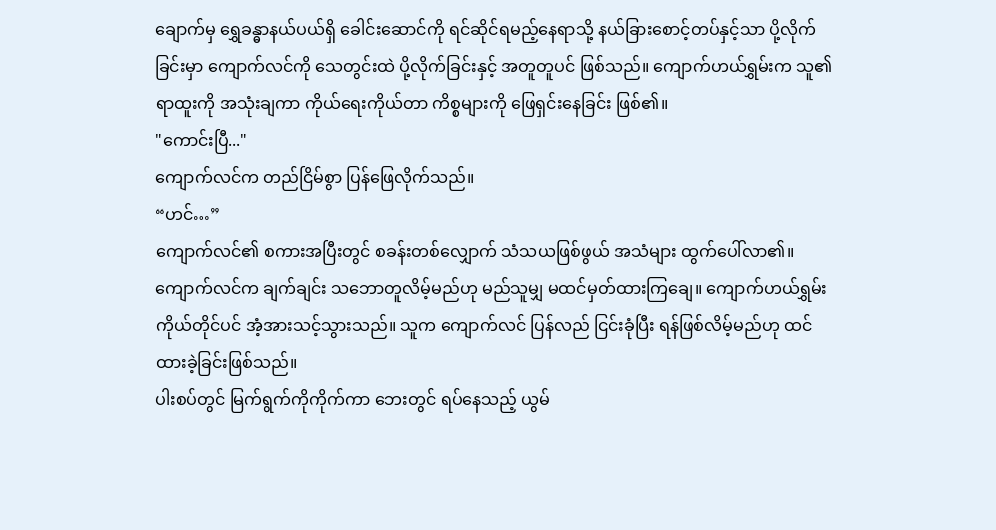ချောက်မှ ရွှေခန္ဓာနယ်ပယ်ရှိ ခေါင်းဆောင်ကို ရင်ဆိုင်ရမည့်နေရာသို့ နယ်ခြားစောင့်တပ်နှင့်သာ ပို့လိုက်ခြင်းမှာ ကျောက်လင်ကို သေတွင်းထဲ ပို့လိုက်ခြင်းနှင့် အတူတူပင် ဖြစ်သည်။ ကျောက်ဟယ်ရွှမ်းက သူ၏ ရာထူးကို အသုံးချကာ ကိုယ်ရေးကိုယ်တာ ကိစ္စများကို ဖြေရှင်းနေခြင်း ဖြစ်၏။
"ကောင်းပြီ..."
ကျောက်လင်က တည်ငြိမ်စွာ ပြန်ဖြေလိုက်သည်။
“ဟင်…”
ကျောက်လင်၏ စကားအပြီးတွင် စခန်းတစ်လျှောက် သံသယဖြစ်ဖွယ် အသံများ ထွက်ပေါ်လာ၏။ ကျောက်လင်က ချက်ချင်း သဘောတူလိမ့်မည်ဟု မည်သူမျှ မထင်မှတ်ထားကြချေ။ ကျောက်ဟယ်ရွှမ်းကိုယ်တိုင်ပင် အံ့အားသင့်သွားသည်။ သူက ကျောက်လင် ပြန်လည် ငြင်းခုံပြီး ရန်ဖြစ်လိမ့်မည်ဟု ထင်ထားခဲ့ခြင်းဖြစ်သည်။
ပါးစပ်တွင် မြက်ရွက်ကိုကိုက်ကာ ဘေးတွင် ရပ်နေသည့် ယွမ်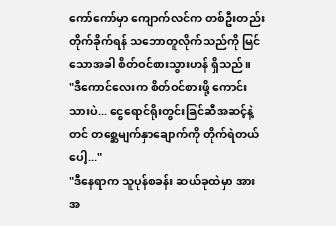ကော်ကော်မှာ ကျောက်လင်က တစ်ဦးတည်း တိုက်ခိုက်ရန် သဘောတူလိုက်သည်ကို မြင်သောအခါ စိတ်ဝင်စားသွားဟန် ရှိသည်။
"ဒီကောင်လေးက စိတ်ဝင်စားဖို့ ကောင်းသားပဲ... ငွေရောင်ရိုးတွင်းခြင်ဆီအဆင့်နဲ့တင် တစ္ဆေမျက်နှာချောက်ကို တိုက်ရဲတယ်ပေါ့..."
"ဒီနေရာက သူပုန်စခန်း ဆယ်ခုထဲမှာ အားအ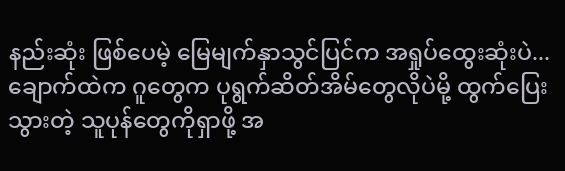နည်းဆုံး ဖြစ်ပေမဲ့ မြေမျက်နှာသွင်ပြင်က အရှုပ်ထွေးဆုံးပဲ... ချောက်ထဲက ဂူတွေက ပုရွက်ဆိတ်အိမ်တွေလိုပဲမို့ ထွက်ပြေးသွားတဲ့ သူပုန်တွေကိုရှာဖို့ အ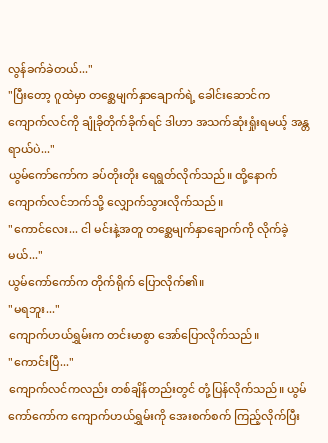လွန်ခက်ခဲတယ်..."
"ပြီးတော့ ဂူထဲမှာ တစ္ဆေမျက်နှာချောက်ရဲ့ ခေါင်းဆောင်က ကျောက်လင်ကို ချုံခိုတိုက်ခိုက်ရင် ဒါဟာ အသက်ဆုံးရှုံးရမယ့် အန္တရာယ်ပဲ..."
ယွမ်ကော်ကော်က ခပ်တိုးတိုး ရေရွတ်လိုက်သည်။ ထို့နောက် ကျောက်လင်ဘက်သို့ လျှောက်သွားလိုက်သည်။
"ကောင်လေး... ငါ မင်းနဲ့အတူ တစ္ဆေမျက်နှာချောက်ကို လိုက်ခဲ့မယ်..."
ယွမ်ကော်ကော်က တိုက်ရိုက် ပြောလိုက်၏။
"မရဘူး..."
ကျောက်ဟယ်ရွှမ်းက တင်းမာစွာ အော်ပြောလိုက်သည်။
"ကောင်းပြီ..."
ကျောက်လင်ကလည်း တစ်ချိန်တည်းတွင် တုံ့ပြန်လိုက်သည်။ ယွမ်ကော်ကော်က ကျောက်ဟယ်ရွှမ်းကို အေးစက်စက် ကြည့်လိုက်ပြီး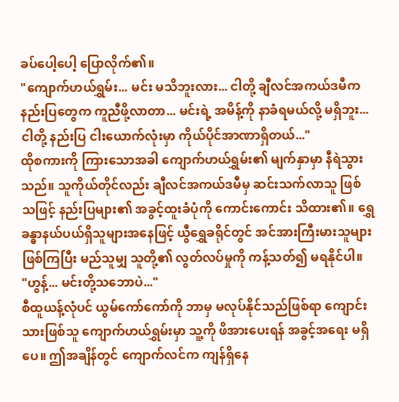ခပ်ပေါ့ပေါ့ ပြောလိုက်၏။
"ကျောက်ဟယ်ရွှမ်း... မင်း မသိဘူးလား... ငါတို့ ချီလင်အကယ်ဒမီက နည်းပြတွေက ကူညီဖို့လာတာ... မင်းရဲ့ အမိန့်ကို နာခံရမယ်လို့ မရှိဘူး... ငါတို့ နည်းပြ ငါးယောက်လုံးမှာ ကိုယ်ပိုင်အာဏာရှိတယ်..."
ထိုစကားကို ကြားသောအခါ ကျောက်ဟယ်ရွှမ်း၏ မျက်နှာမှာ နီရဲသွားသည်။ သူကိုယ်တိုင်လည်း ချီလင်အကယ်ဒမီမှ ဆင်းသက်လာသူ ဖြစ်သဖြင့် နည်းပြများ၏ အခွင့်ထူးခံပုံကို ကောင်းကောင်း သိထား၏။ ရွှေခန္ဓာနယ်ပယ်ရှိသူများအနေဖြင့် ယွီရွှေခရိုင်တွင် အင်အားကြီးမားသူများ ဖြစ်ကြပြီး မည်သူမျှ သူတို့၏ လွတ်လပ်မှုကို ကန့်သတ်၍ မရနိုင်ပါ။
"ဟွန့်... မင်းတို့သဘောပဲ..."
စီထူယန့်လုံပင် ယွမ်ကော်ကော်ကို ဘာမှ မလုပ်နိုင်သည်ဖြစ်ရာ ကျောင်းသားဖြစ်သူ ကျောက်ဟယ်ရွှမ်းမှာ သူ့ကို ဖိအားပေးရန် အခွင့်အရေး မရှိပေ။ ဤအချိန်တွင် ကျောက်လင်က ကျန်ရှိနေ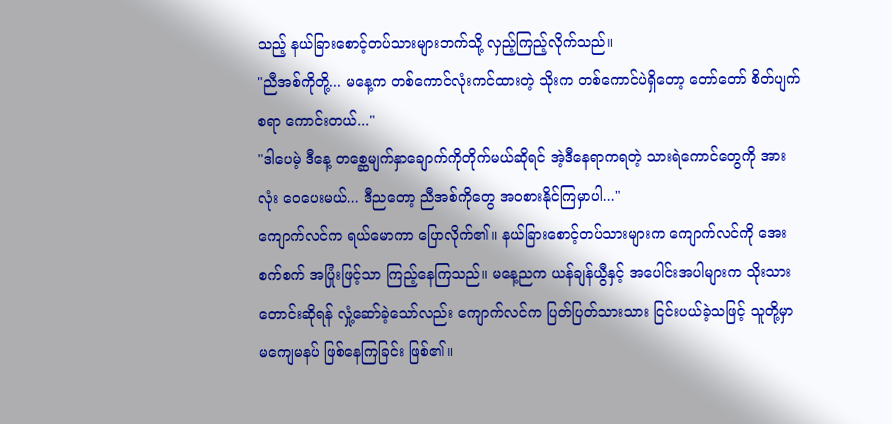သည့် နယ်ခြားစောင့်တပ်သားများဘက်သို့ လှည့်ကြည့်လိုက်သည်။
"ညီအစ်ကိုတို့... မနေ့က တစ်ကောင်လုံးကင်ထားတဲ့ သိုးက တစ်ကောင်ပဲရှိတော့ တော်တော် စိတ်ပျက်စရာ ကောင်းတယ်..."
"ဒါပေမဲ့ ဒီနေ့ တစ္ဆေမျက်နှာချောက်ကိုတိုက်မယ်ဆိုရင် အဲ့ဒီနေရာကရတဲ့ သားရဲကောင်တွေကို အားလုံး ဝေပေးမယ်... ဒီညတော့ ညီအစ်ကိုတွေ အဝစားနိုင်ကြမှာပါ..."
ကျောက်လင်က ရယ်မောကာ ပြောလိုက်၏။ နယ်ခြားစောင့်တပ်သားများက ကျောက်လင်ကို အေးစက်စက် အပြုံးဖြင့်သာ ကြည့်နေကြသည်။ မနေ့ညက ယန်ချန်ယွီနှင့် အပေါင်းအပါများက သိုးသားတောင်းဆိုရန် လှုံ့ဆော်ခဲ့သော်လည်း ကျောက်လင်က ပြတ်ပြတ်သားသား ငြင်းပယ်ခဲ့သဖြင့် သူတို့မှာ မကျေမနပ် ဖြစ်နေကြခြင်း ဖြစ်၏။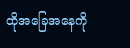ထိုအခြေအနေကို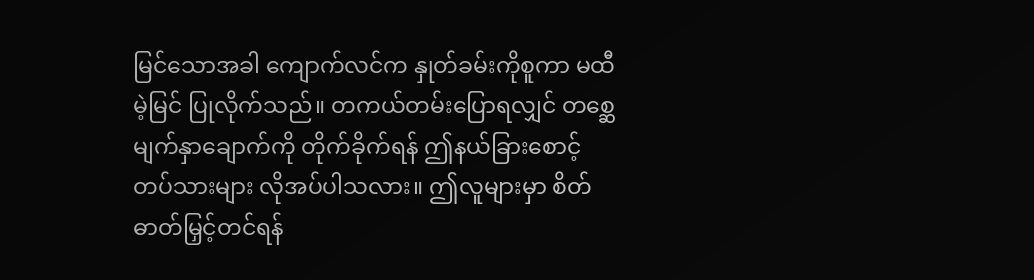မြင်သောအခါ ကျောက်လင်က နှုတ်ခမ်းကိုစူကာ မထီမဲ့မြင် ပြုလိုက်သည်။ တကယ်တမ်းပြောရလျှင် တစ္ဆေမျက်နှာချောက်ကို တိုက်ခိုက်ရန် ဤနယ်ခြားစောင့်တပ်သားများ လိုအပ်ပါသလား။ ဤလူများမှာ စိတ်ဓာတ်မြှင့်တင်ရန်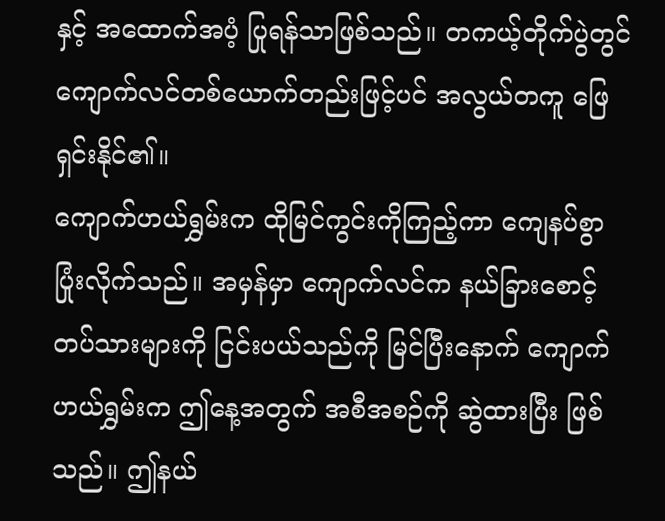နှင့် အထောက်အပံ့ ပြုရန်သာဖြစ်သည်။ တကယ့်တိုက်ပွဲတွင် ကျောက်လင်တစ်ယောက်တည်းဖြင့်ပင် အလွယ်တကူ ဖြေရှင်းနိုင်၏။
ကျောက်ဟယ်ရွှမ်းက ထိုမြင်ကွင်းကိုကြည့်ကာ ကျေနပ်စွာ ပြုံးလိုက်သည်။ အမှန်မှာ ကျောက်လင်က နယ်ခြားစောင့်တပ်သားများကို ငြင်းပယ်သည်ကို မြင်ပြီးနောက် ကျောက်ဟယ်ရွှမ်းက ဤနေ့အတွက် အစီအစဉ်ကို ဆွဲထားပြီး ဖြစ်သည်။ ဤနယ်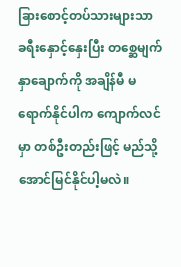ခြားစောင့်တပ်သားများသာ ခရီးနှောင့်နှေးပြီး တစ္ဆေမျက်နှာချောက်ကို အချိန်မီ မရောက်နိုင်ပါက ကျောက်လင်မှာ တစ်ဦးတည်းဖြင့် မည်သို့ အောင်မြင်နိုင်ပါ့မလဲ။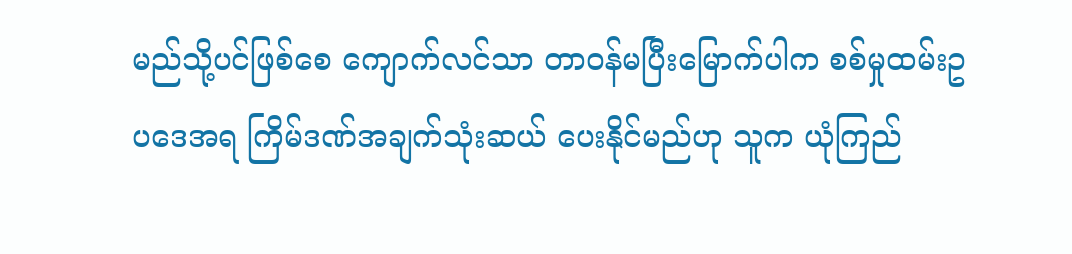မည်သို့ပင်ဖြစ်စေ ကျောက်လင်သာ တာဝန်မပြီးမြောက်ပါက စစ်မှုထမ်းဥပဒေအရ ကြိမ်ဒဏ်အချက်သုံးဆယ် ပေးနိုင်မည်ဟု သူက ယုံကြည်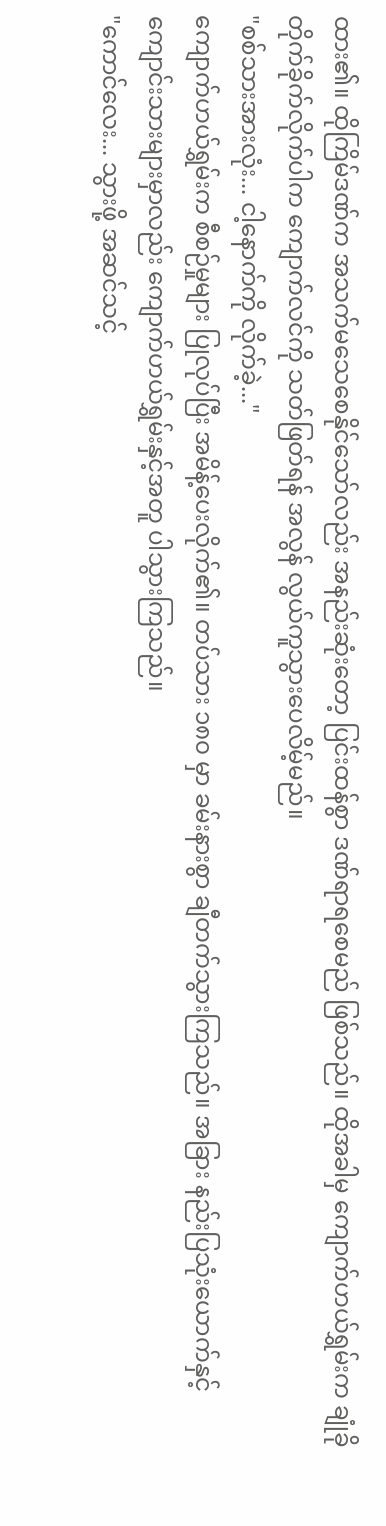ထား၏။ ထိုကြိမ်ဒဏ်က အသက်မသေစေနိုင်သော်လည်း အနည်းဆုံးတော့ ပြင်းထန်စွာ ဒဏ်ရာရစေမည် ဖြစ်သည်။ ထိုအခါမှ ကျောက်ဟယ်ရွှမ်းက ချုံခိုတိုက်ခိုက်လိုက်ပါက ကျောက်လင်ကို သတ်ဖြတ်ရန် အလွန် လွယ်ကူသွားပေလိမ့်မည်။
"စစ်သားအားလုံး... ငါ့နောက်ကို လိုက်ခဲ့..."
ကျောက်ဟယ်ရွှမ်းက စီစဉ်မှုများ ပြုလုပ်ပြီး အမိန့်ပေးလိုက်၏။ တပ်သား ၁၈၀ မှာ ခမ်းနားစွာ ချီတက်သွားကြသည်။ အခြား နည်းပြသုံးယောက်နှင့် ကျောင်းသားများမှာလည်း ကျောက်ဟယ်ရွှမ်းနှင့်အတူ ပါသွားကြသည်။
"ကောင်လေး... သွားဖို့ အဆင်သင့်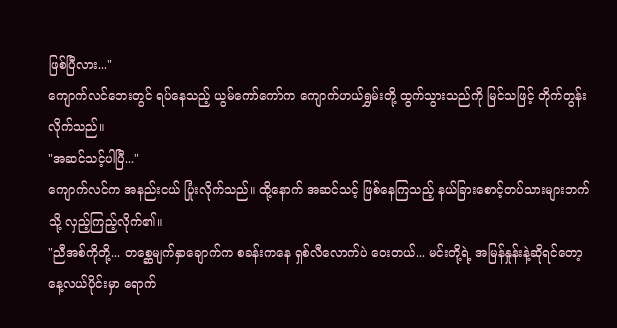ဖြစ်ပြီလား..."
ကျောက်လင်ဘေးတွင် ရပ်နေသည့် ယွမ်ကော်ကော်က ကျောက်ဟယ်ရွှမ်းတို့ ထွက်သွားသည်ကို မြင်သဖြင့် တိုက်တွန်းလိုက်သည်။
"အဆင်သင့်ပါပြီ..."
ကျောက်လင်က အနည်းငယ် ပြုံးလိုက်သည်။ ထို့နောက် အဆင်သင့် ဖြစ်နေကြသည့် နယ်ခြားစောင့်တပ်သားများဘက်သို့ လှည့်ကြည့်လိုက်၏။
"ညီအစ်ကိုတို့... တစ္ဆေမျက်နှာချောက်က စခန်းကနေ ရှစ်လီလောက်ပဲ ဝေးတယ်... မင်းတို့ရဲ့ အမြန်နှုန်းနဲ့ဆိုရင်တော့ နေ့လယ်ပိုင်းမှာ ရောက်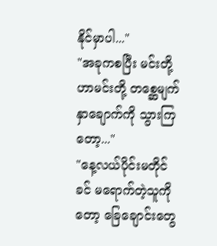နိုင်မှာပါ..."
"အခုကစပြီး မင်းတို့ဟာမင်းတို့ တစ္ဆေမျက်နှာချောက်ကို သွားကြတော့..."
"နေ့လယ်ပိုင်းမတိုင်ခင် မရောက်တဲ့သူကိုတော့ ခြေချောင်းတွေ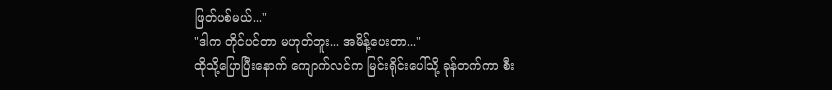ဖြတ်ပစ်မယ်..."
"ဒါက တိုင်ပင်တာ မဟုတ်ဘူး... အမိန့်ပေးတာ..."
ထိုသို့ပြောပြီးနောက် ကျောက်လင်က မြင်းရိုင်းပေါ်သို့ ခုန်တက်ကာ စီး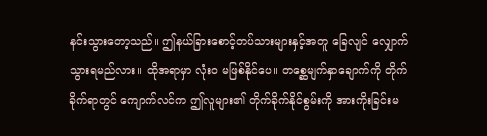နင်းသွားတော့သည်။ ဤနယ်ခြားစောင့်တပ်သားများနှင့်အတူ ခြေလျင် လျှောက်သွားရမည်လား။ ထိုအရာမှာ လုံးဝ မဖြစ်နိုင်ပေ။ တစ္ဆေမျက်နှာချောက်ကို တိုက်ခိုက်ရာတွင် ကျောက်လင်က ဤလူများ၏ တိုက်ခိုက်နိုင်စွမ်းကို အားကိုးခြင်းမ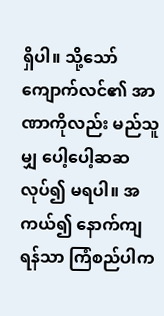ရှိပါ။ သို့သော် ကျောက်လင်၏ အာဏာကိုလည်း မည်သူမျှ ပေါ့ပေါ့ဆဆ လုပ်၍ မရပါ။ အကယ်၍ နောက်ကျရန်သာ ကြံစည်ပါက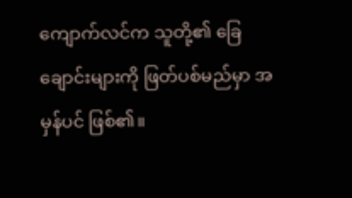ကျောက်လင်က သူတို့၏ ခြေချောင်းများကို ဖြတ်ပစ်မည်မှာ အမှန်ပင် ဖြစ်၏။